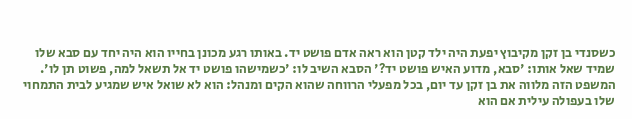כשסנדי בן זקן מקיבוץ יפעת היה ילד קטן הוא ראה אדם פושט יד. באותו רגע מכונן בחייו הוא היה יחד עם סבא שלו שמיד שאל אותו: 'סבא, מדוע האיש פושט יד?' הסבא השיב לו: 'כשמישהו פושט יד אל תשאל למה, פשוט תן לו'. המשפט הזה מלווה את בן זקן עד יום, בכל מפעלי הרווחה שהוא הקים ומנהל: הוא לא שואל איש שמגיע לבית התמחוי שלו בעפולה עילית אם הוא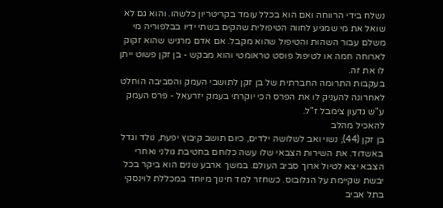נשלח בידי הרווחה ואם הוא בכלל עומד בקריטריון כלשהו. והוא גם לא שואל את מי שמגיע לחווה הטיפולית שהקים בשתי ידיו בבלפוריה מי משלם עבור השהות והטיפול שהוא מקבל. אם אדם מרגיש שהוא זקוק לארוחה חמה או לטיפול פוסט טראומטי והוא מבקש - בן זקן פשוט ייתן לו את זה.
בעקבות התרומה החברתית של בן זקן לתושבי העמק והסביבה הוחלט לאחרונה להעניק לו את הפרס הכי יוקרתי בעמק יזרעאל - פרס העמק ע"ש גדעון צימבל ז"ל.
להאכיל מהלב
בן זקן (44), נשוי ואב לשלושה ילדים, כיום תושב קיבוץ יפעת, נולד וגדל באשדוד. את השירות הצבאי שלו עשה כלוחם בחטיבת גולני ואחרי הצבא יצא לטיול ארוך סביב העולם. במשך ארבע שנים הוא ביקר בכל יבשת שקיימת על הגלובוס. כשחזר למד חינוך מיוחד במכללת לוינסקי בתל אביב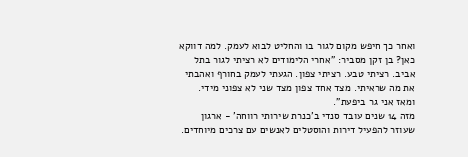ואחר כך חיפש מקום לגור בו והחליט לבוא לעמק. למה דווקא כאן? בן זקן מסביר: "אחרי הלימודים לא רציתי לגור בתל אביב. רציתי טבע. רציתי צפון. הגעתי לעמק בחורף ואהבתי את מה שראיתי. מצד אחד צפון מצד שני לא צפוני מידי. ומאז אני גר ביפעת".
מזה 14 שנים עובד סנדי ב'כנרת שירותי רווחה' - ארגון שעוזר להפעיל דירות והוסטלים לאנשים עם צרכים מיוחדים.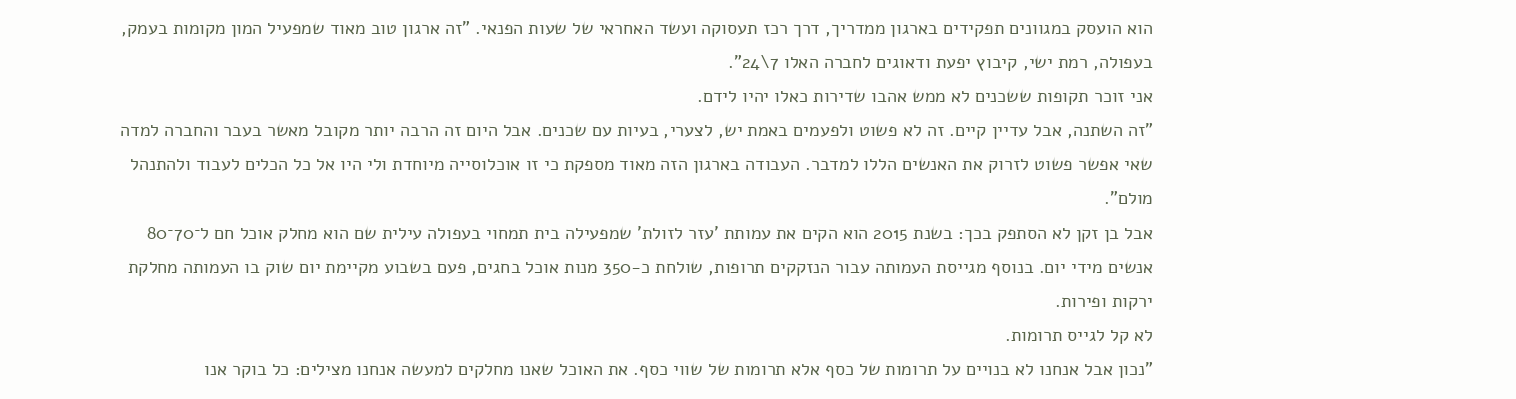הוא הועסק במגוונים תפקידים בארגון ממדריך, דרך רכז תעסוקה ועשד האחראי של שעות הפנאי. "זה ארגון טוב מאוד שמפעיל המון מקומות בעמק, בעפולה, רמת ישי, קיבוץ יפעת ודאוגים לחברה האלו 7\24".
אני זוכר תקופות ששכנים לא ממש אהבו שדירות כאלו יהיו לידם.
"זה השתנה, אבל עדיין קיים. זה לא פשוט ולפעמים באמת יש, לצערי, בעיות עם שכנים. אבל היום זה הרבה יותר מקובל מאשר בעבר והחברה למדה שאי אפשר פשוט לזרוק את האנשים הללו למדבר. העבודה בארגון הזה מאוד מספקת כי זו אוכלוסייה מיוחדת ולי היו אל כל הכלים לעבוד ולהתנהל מולם".
אבל בן זקן לא הסתפק בכך: בשנת 2015 הוא הקים את עמותת 'עזר לזולת' שמפעילה בית תמחוי בעפולה עילית שם הוא מחלק אוכל חם ל־70־80 אנשים מידי יום. בנוסף מגייסת העמותה עבור הנזקקים תרופות, שולחת כ-350 מנות אוכל בחגים, פעם בשבוע מקיימת יום שוק בו העמותה מחלקת ירקות ופירות.
לא קל לגייס תרומות.
"נכון אבל אנחנו לא בנויים על תרומות של כסף אלא תרומות של שווי כסף. את האוכל שאנו מחלקים למעשה אנחנו מצילים: כל בוקר אנו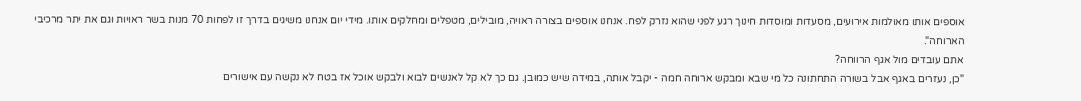אוספים אותו מאולמות אירועים, מסעדות ומוסדות חינוך רגע לפני שהוא נזרק לפח. אנחנו אוספים בצורה ראויה, מובילים, מטפלים ומחלקים אותו. מידי יום אנחנו משיגים בדרך זו לפחות 70 מנות בשר ראויות וגם את יתר מרכיבי הארוחה".
אתם עובדים מול אגף הרווחה?
"כן, נעזרים באגף אבל בשורה התחתונה כל מי שבא ומבקש ארוחה חמה - יקבל אותה, במידה שיש כמובן. גם כך לא קל לאנשים לבוא ולבקש אוכל אז בטח לא נקשה עם אישורים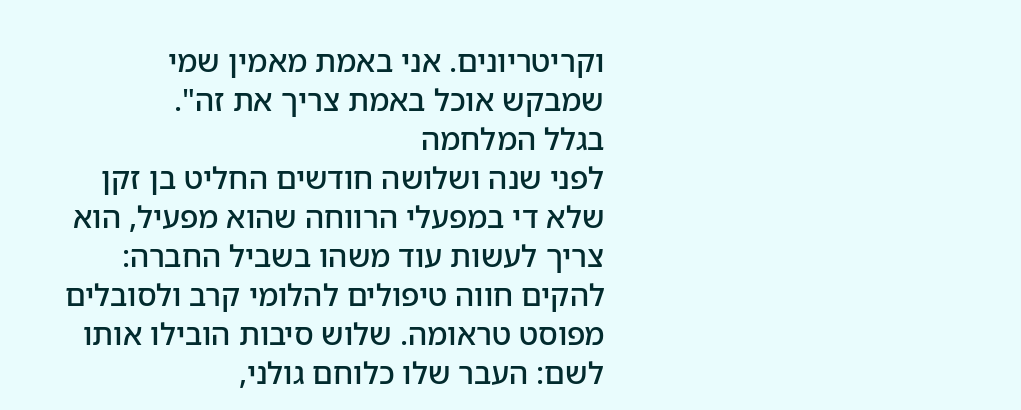וקריטריונים. אני באמת מאמין שמי שמבקש אוכל באמת צריך את זה".
בגלל המלחמה
לפני שנה ושלושה חודשים החליט בן זקן שלא די במפעלי הרווחה שהוא מפעיל, הוא צריך לעשות עוד משהו בשביל החברה: להקים חווה טיפולים להלומי קרב ולסובלים מפוסט טראומה. שלוש סיבות הובילו אותו לשם: העבר שלו כלוחם גולני,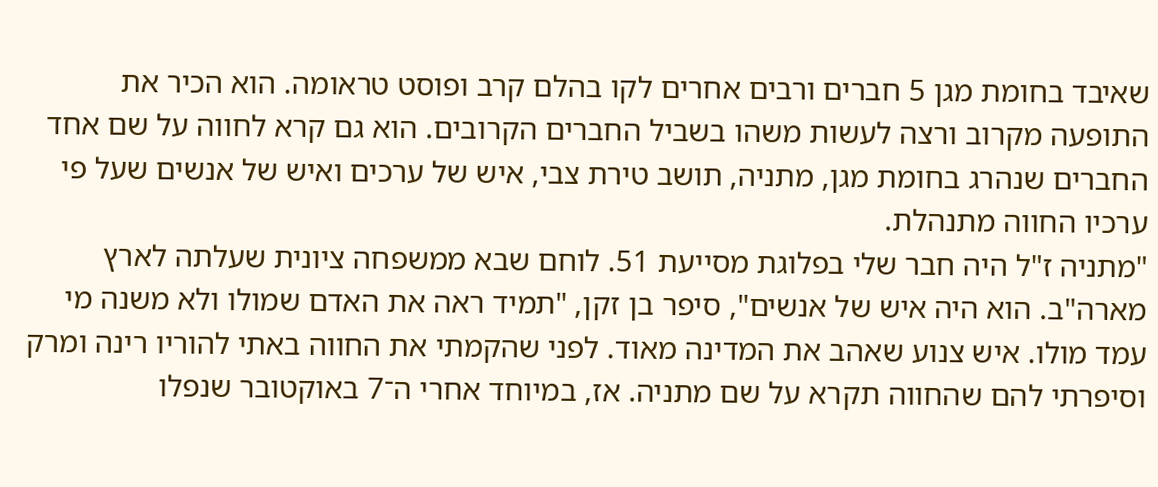שאיבד בחומת מגן 5 חברים ורבים אחרים לקו בהלם קרב ופוסט טראומה. הוא הכיר את התופעה מקרוב ורצה לעשות משהו בשביל החברים הקרובים. הוא גם קרא לחווה על שם אחד החברים שנהרג בחומת מגן, מתניה, תושב טירת צבי, איש של ערכים ואיש של אנשים שעל פי ערכיו החווה מתנהלת.
"מתניה ז"ל היה חבר שלי בפלוגת מסייעת 51. לוחם שבא ממשפחה ציונית שעלתה לארץ מארה"ב. הוא היה איש של אנשים", סיפר בן זקן, "תמיד ראה את האדם שמולו ולא משנה מי עמד מולו. איש צנוע שאהב את המדינה מאוד. לפני שהקמתי את החווה באתי להוריו רינה ומרק וסיפרתי להם שהחווה תקרא על שם מתניה. אז, במיוחד אחרי ה־7 באוקטובר שנפלו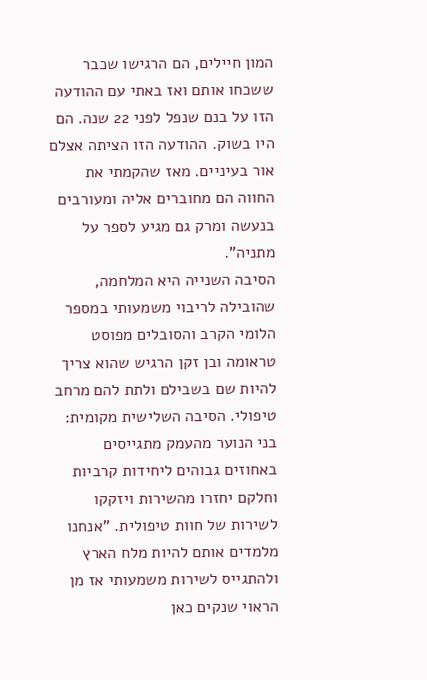המון חיילים, הם הרגישו שכבר ששכחו אותם ואז באתי עם ההודעה הזו על בנם שנפל לפני 22 שנה. הם היו בשוק. ההודעה הזו הציתה אצלם אור בעיניים. מאז שהקמתי את החווה הם מחוברים אליה ומעורבים בנעשה ומרק גם מגיע לספר על מתניה".
הסיבה השנייה היא המלחמה, שהובילה לריבוי משמעותי במספר הלומי הקרב והסובלים מפוסט טראומה ובן זקן הרגיש שהוא צריך להיות שם בשבילם ולתת להם מרחב טיפולי. הסיבה השלישית מקומית: בני הנוער מהעמק מתגייסים באחוזים גבוהים ליחידות קרביות וחלקם יחזרו מהשירות ויזקקו לשירות של חוות טיפולית. "אנחנו מלמדים אותם להיות מלח הארץ ולהתגייס לשירות משמעותי אז מן הראוי שנקים כאן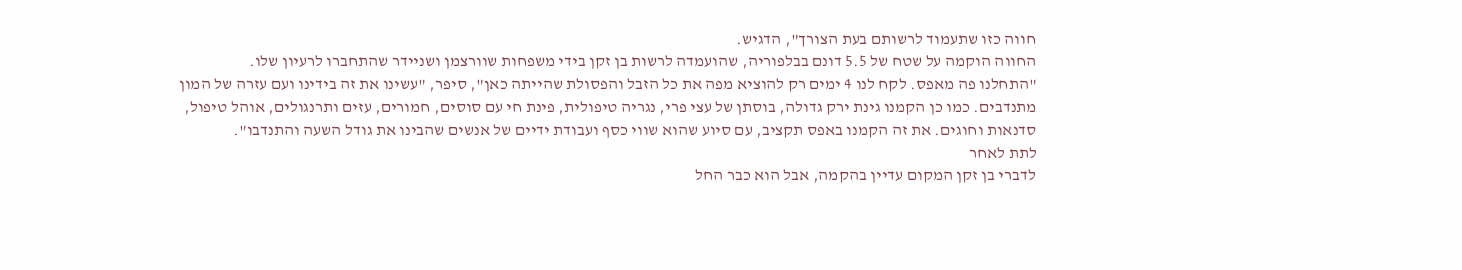חווה כזו שתעמוד לרשותם בעת הצורך", הדגיש.
החווה הוקמה על שטח של 5.5 דונם בבלפוריה, שהועמדה לרשות בן זקן בידי משפחות שוורצמן ושניידר שהתחברו לרעיון שלו.
"התחלנו פה מאפס. לקח לנו 4 ימים רק להוציא מפה את כל הזבל והפסולת שהייתה כאן", סיפר, "עשינו את זה בידינו ועם עזרה של המון מתנדבים. כמו כן הקמנו גינת ירק גדולה, בוסתן של עצי פרי, נגריה טיפולית, פינת חי עם סוסים, חמורים, עזים ותרנגולים, אוהל טיפול, סדנאות וחוגים. את זה הקמנו באפס תקציב, עם סיוע שהוא שווי כסף ועבודת ידיים של אנשים שהבינו את גודל השעה והתנדבו".
לתת לאחר
לדברי בן זקן המקום עדיין בהקמה, אבל הוא כבר החל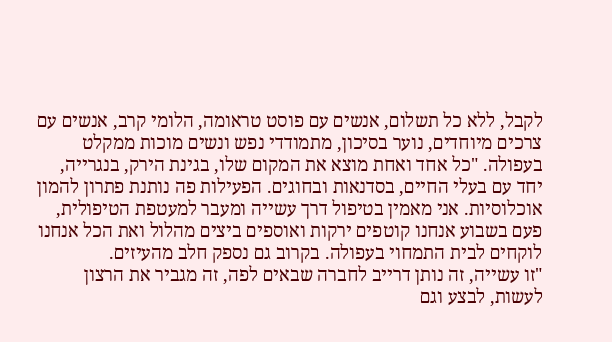לקבל, ללא כל תשלום, אנשים עם פוסט טראומה, הלומי קרב, אנשים עם צרכים מיוחדים, נוער בסיכון, מתמודדי נפש ונשים מוכות ממקלט בעפולה. "כל אחד ואחת מוצא את המקום שלו, בגינת הירק, בנגרייה, יחד עם בעלי החיים, בסדנאות ובחוגים. הפעילות פה נותנת פתרון להמון אוכלוסיות. אני מאמין בטיפול דרך עשייה ומעבר למעטפת הטיפולית, פעם בשבוע אנחנו קוטפים ירקות ואוספים ביצים מהלול ואת הכל אנחנו לוקחים לבית התמחוי בעפולה. בקרוב גם נספק חלב מהעיזים.
"זו עשייה, זה נותן דרייב לחברה שבאים לפה, זה מגביר את הרצון לעשות, לבצע וגם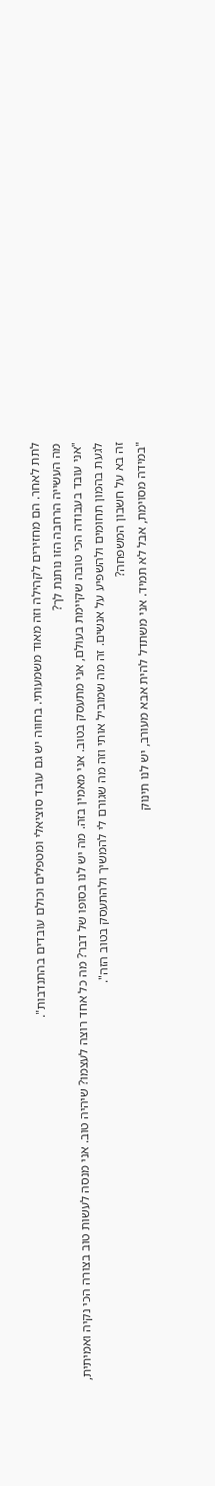לתת לאחר. הם מחזירים לקהילה וזה מאוד משמעותי. בחווה יש גם עובד סוציאלי ומטפלים וכולם עובדים בהתנדבות".
מה העשייה הרחבה הזו נותנת לך?
"אני עובד בעבודה הכי טובה שקיימת בעולם, אני מתעסק בטוב. אני מאמין בזה. מה יש לנו בסופו של דבר? מה כל אחד רוצה לעצמו? שיהיה טוב. אני מנסה לעשות טוב בצורה הכי נקיה ואמיתית, לגעת בהמון תחומים ולהשפיע על אנשים. זה מה שמוביל אותי וזה מה שגורם לי להמשיך ולהתעסק בטוב הזה".
זה בא על חשבון המשפחה?
"במידה מסוימת, אבל לא תמיד. אני משתדל להית אבא מעורב, יש לנו תינוק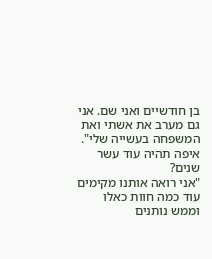בן חודשיים ואני שם. אני גם מערב את אשתי ואת המשפחה בעשייה שלי".
איפה תהיה עוד עשר שנים?
"אני רואה אותנו מקימים עוד כמה חוות כאלו וממש נותנים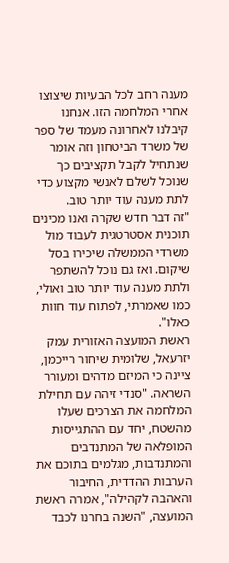מענה רחב לכל הבעיות שיצוצו אחרי המלחמה הזו. אנחנו קיבלנו לאחרונה מעמד של ספר של משרד הביטחון וזה אומר שנתחיל לקבל תקציבים כך שנוכל לשלם לאנשי מקצוע כדי לתת מענה עוד יותר טוב.
"זה דבר חדש שקרה ואנו מכינים תוכנית אסטרטגית לעבוד מול משרדי הממשלה שיכירו בסל שיקום. ואז גם נוכל להשתפר ולתת מענה עוד יותר טוב ואולי, כמו שאמרתי, לפתוח עוד חוות כאלו".
ראשת המועצה האזורית עמק יזרעאל, שלומית שיחור רייכמן, ציינה כי המיזם מדהים ומעורר השראה. "סנדי זיהה עם תחילת המלחמה את הצרכים שעלו מהשטח, יחד עם ההתגייסות המופלאה של המתנדבים והמתנדבות, מגלמים בתוכם את הערבות ההדדית, החיבור והאהבה לקהילה", אמרה ראשת המועצה, "השנה בחרנו לכבד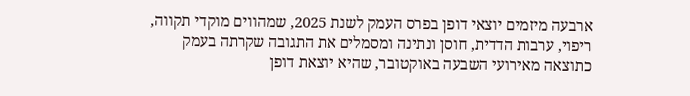ארבעה מיזמים יוצאי דופן בפרס העמק לשנת 2025, שמהווים מוקדי תקווה, ריפוי, ערבות הדדית, חוסן ונתינה ומסמלים את התגובה שקרתה בעמק כתוצאה מאירועי השבעה באוקטובר, שהיא יוצאת דופן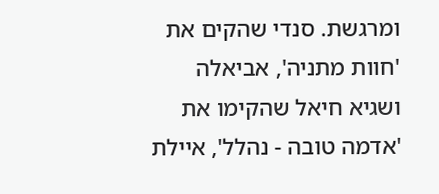ומרגשת. סנדי שהקים את 'חוות מתניה', אביאלה ושגיא חיאל שהקימו את 'אדמה טובה - נהלל', איילת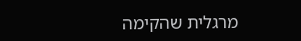מרגלית שהקימה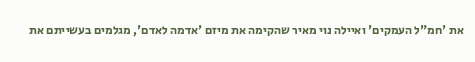את 'חמ"ל העמקים' ואיילה נוי מאיר שהקימה את מיזם 'אדמה לאדם', מגלמים בעשייתם את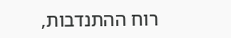רוח ההתנדבות,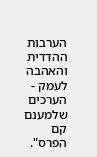הערבות ההדדית והאהבה לעמק - הערכים שלמענם קם הפרס".